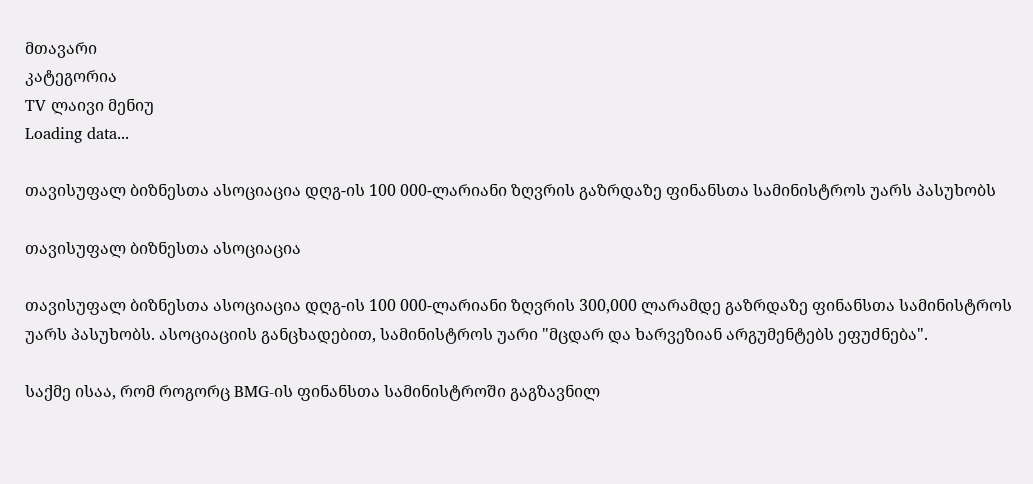მთავარი
კატეგორია
TV ლაივი მენიუ
Loading data...

თავისუფალ ბიზნესთა ასოციაცია დღგ-ის 100 000-ლარიანი ზღვრის გაზრდაზე ფინანსთა სამინისტროს უარს პასუხობს

თავისუფალ ბიზნესთა ასოციაცია

თავისუფალ ბიზნესთა ასოციაცია დღგ-ის 100 000-ლარიანი ზღვრის 300,000 ლარამდე გაზრდაზე ფინანსთა სამინისტროს უარს პასუხობს. ასოციაციის განცხადებით, სამინისტროს უარი "მცდარ და ხარვეზიან არგუმენტებს ეფუძნება".

საქმე ისაა, რომ როგორც BMG-ის ფინანსთა სამინისტროში გაგზავნილ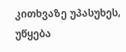კითხვაზე უპასუხეს, უწყება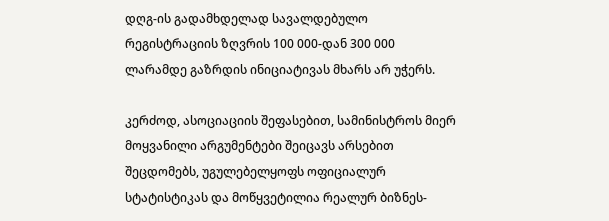დღგ-ის გადამხდელად სავალდებულო რეგისტრაციის ზღვრის 100 000-დან 300 000 ლარამდე გაზრდის ინიციატივას მხარს არ უჭერს.

კერძოდ, ასოციაციის შეფასებით, სამინისტროს მიერ მოყვანილი არგუმენტები შეიცავს არსებით შეცდომებს, უგულებელყოფს ოფიციალურ სტატისტიკას და მოწყვეტილია რეალურ ბიზნეს-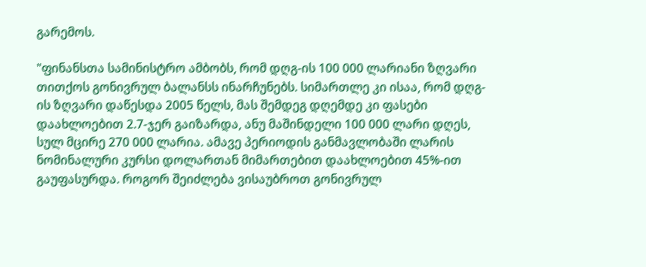გარემოს.

"ფინანსთა სამინისტრო ამბობს, რომ დღგ-ის 100 000 ლარიანი ზღვარი თითქოს გონივრულ ბალანსს ინარჩუნებს. სიმართლე კი ისაა, რომ დღგ-ის ზღვარი დაწესდა 2005 წელს, მას შემდეგ დღემდე კი ფასები დაახლოებით 2.7-ჯერ გაიზარდა, ანუ მაშინდელი 100 000 ლარი დღეს, სულ მცირე 270 000 ლარია. ამავე პერიოდის განმავლობაში ლარის ნომინალური კურსი დოლართან მიმართებით დაახლოებით 45%-ით გაუფასურდა. როგორ შეიძლება ვისაუბროთ გონივრულ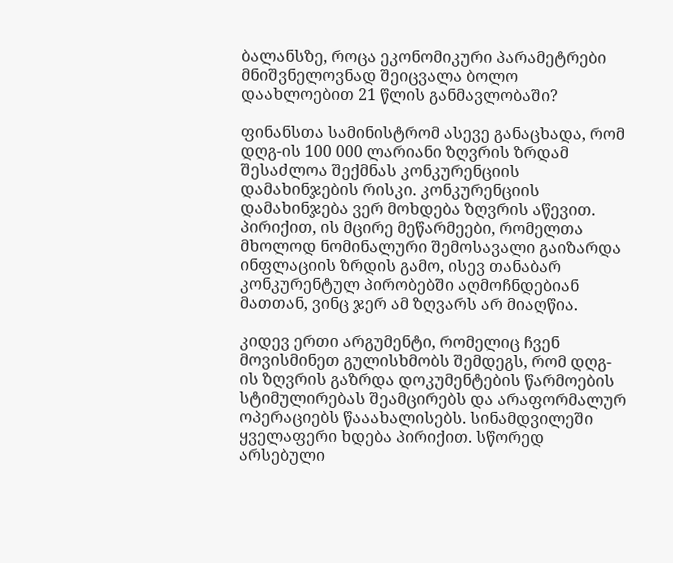ბალანსზე, როცა ეკონომიკური პარამეტრები მნიშვნელოვნად შეიცვალა ბოლო დაახლოებით 21 წლის განმავლობაში?

ფინანსთა სამინისტრომ ასევე განაცხადა, რომ დღგ-ის 100 000 ლარიანი ზღვრის ზრდამ შესაძლოა შექმნას კონკურენციის დამახინჯების რისკი. კონკურენციის დამახინჯება ვერ მოხდება ზღვრის აწევით. პირიქით, ის მცირე მეწარმეები, რომელთა მხოლოდ ნომინალური შემოსავალი გაიზარდა ინფლაციის ზრდის გამო, ისევ თანაბარ კონკურენტულ პირობებში აღმოჩნდებიან მათთან, ვინც ჯერ ამ ზღვარს არ მიაღწია.

კიდევ ერთი არგუმენტი, რომელიც ჩვენ მოვისმინეთ გულისხმობს შემდეგს, რომ დღგ-ის ზღვრის გაზრდა დოკუმენტების წარმოების სტიმულირებას შეამცირებს და არაფორმალურ ოპერაციებს წააახალისებს. სინამდვილეში ყველაფერი ხდება პირიქით. სწორედ არსებული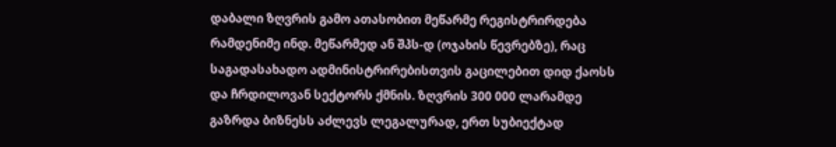დაბალი ზღვრის გამო ათასობით მეწარმე რეგისტრირდება რამდენიმე ინდ. მეწარმედ ან შპს-დ (ოჯახის წევრებზე), რაც საგადასახადო ადმინისტრირებისთვის გაცილებით დიდ ქაოსს და ჩრდილოვან სექტორს ქმნის. ზღვრის 300 000 ლარამდე გაზრდა ბიზნესს აძლევს ლეგალურად, ერთ სუბიექტად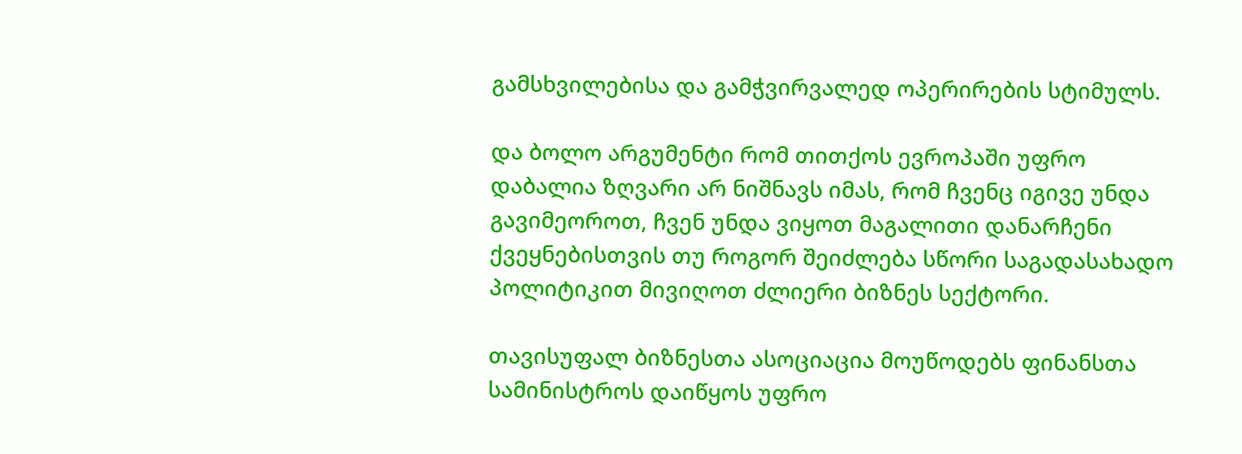გამსხვილებისა და გამჭვირვალედ ოპერირების სტიმულს.

და ბოლო არგუმენტი რომ თითქოს ევროპაში უფრო დაბალია ზღვარი არ ნიშნავს იმას, რომ ჩვენც იგივე უნდა გავიმეოროთ, ჩვენ უნდა ვიყოთ მაგალითი დანარჩენი ქვეყნებისთვის თუ როგორ შეიძლება სწორი საგადასახადო პოლიტიკით მივიღოთ ძლიერი ბიზნეს სექტორი.

თავისუფალ ბიზნესთა ასოციაცია მოუწოდებს ფინანსთა სამინისტროს დაიწყოს უფრო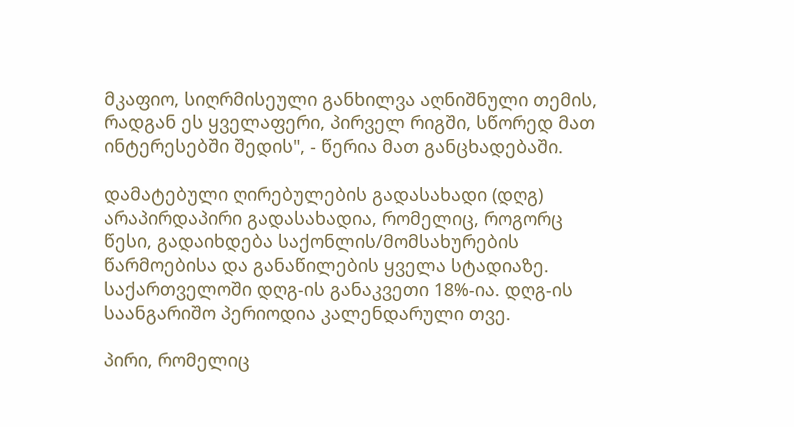მკაფიო, სიღრმისეული განხილვა აღნიშნული თემის, რადგან ეს ყველაფერი, პირველ რიგში, სწორედ მათ ინტერესებში შედის", - წერია მათ განცხადებაში.

დამატებული ღირებულების გადასახადი (დღგ) არაპირდაპირი გადასახადია, რომელიც, როგორც წესი, გადაიხდება საქონლის/მომსახურების წარმოებისა და განაწილების ყველა სტადიაზე. საქართველოში დღგ-ის განაკვეთი 18%-ია. დღგ-ის საანგარიშო პერიოდია კალენდარული თვე.

პირი, რომელიც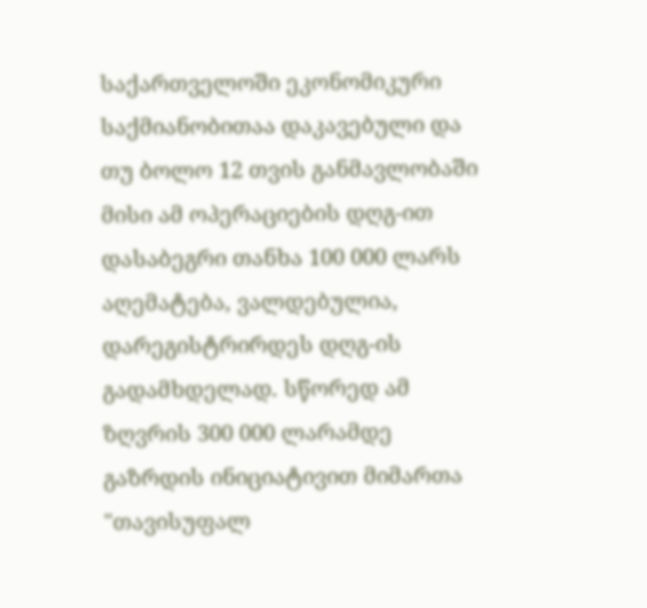საქართველოში ეკონომიკური საქმიანობითაა დაკავებული და თუ ბოლო 12 თვის განმავლობაში მისი ამ ოპერაციების დღგ-ით დასაბეგრი თანხა 100 000 ლარს აღემატება, ვალდებულია, დარეგისტრირდეს დღგ-ის გადამხდელად. სწორედ ამ ზღვრის 300 000 ლარამდე გაზრდის ინიციატივით მიმართა "თავისუფალ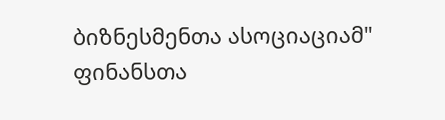ბიზნესმენთა ასოციაციამ" ფინანსთა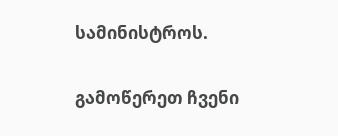სამინისტროს.

გამოწერეთ ჩვენი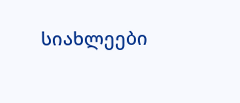სიახლეები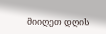მიიღეთ დღის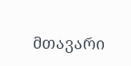მთავარი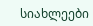სიახლეები